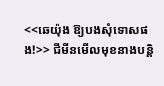<<ឆេយ៉ុង ឱ្យបងសុំទោសផង!>> ជីមីនមើលមុខនាងបន្តិ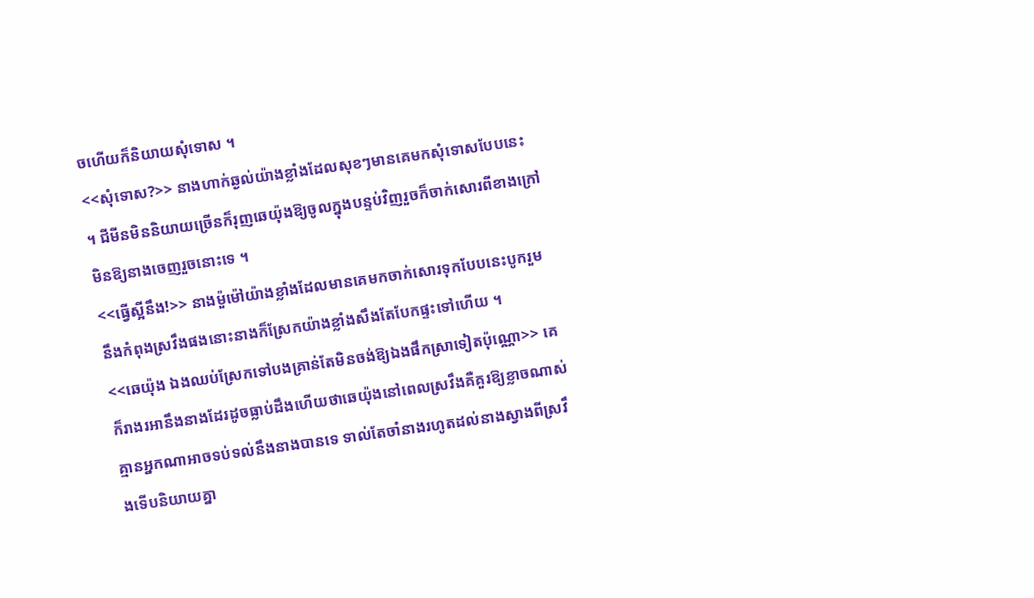ចហើយក៏និយាយសុំទោស ។
<<សុំទោស?>> នាងហាក់ឆ្ងល់យ៉ាងខ្លាំងដែលសុខៗមានគេមកសុំទោសបែបនេះ ។ ជីមីនមិននិយាយច្រើនក៏រុញឆេយ៉ុងឱ្យចូលក្នុងបន្ទប់វិញរួចក៏ចាក់សោរពីខាងក្រៅមិនឱ្យនាងចេញរួចនោះទេ ។
<<ធ្វើស្អីនឹង!>> នាងម៉ួម៉ៅយ៉ាងខ្លាំងដែលមានគេមកចាក់សោរទុកបែបនេះបូករួមនឹងកំពុងស្រវឹងផងនោះនាងក៏ស្រែកយ៉ាងខ្លាំងសឹងតែបែកផ្ទះទៅហើយ ។
<<ឆេយ៉ុង ឯងឈប់ស្រែកទៅបងគ្រាន់តែមិនចង់ឱ្យឯងផឹកស្រាទៀតប៉ុណ្ណោ>> គេក៏រាងរអានឹងនាងដែរដូចធ្លាប់ដឹងហើយថាឆេយ៉ុងនៅពេលស្រវឹងគឺគួរឱ្យខ្លាចណាស់គ្មានអ្នកណាអាចទប់ទល់នឹងនាងបានទេ ទាល់តែចាំនាងរហូតដល់នាងស្វាងពីស្រវឹងទើបនិយាយគ្នា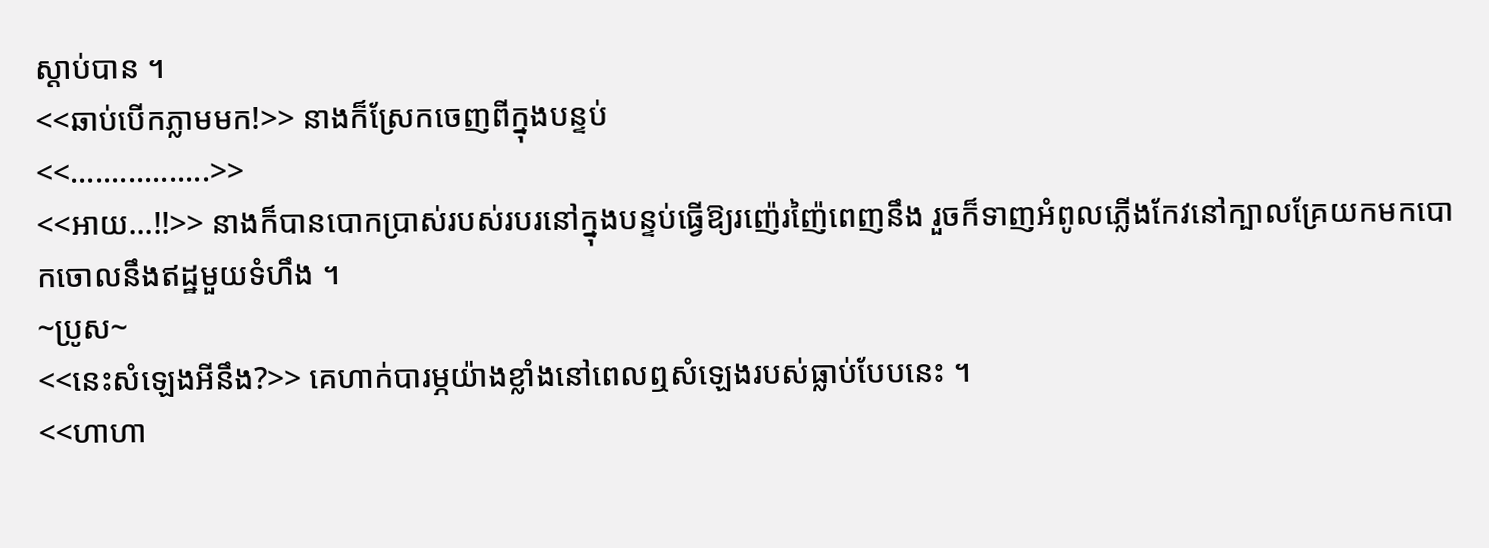ស្ដាប់បាន ។
<<ឆាប់បើកភ្លាមមក!>> នាងក៏ស្រែកចេញពីក្នុងបន្ទប់
<<.................>>
<<អាយ...!!>> នាងក៏បានបោកប្រាស់របស់របរនៅក្នុងបន្ទប់ធ្វើឱ្យរញ៉េរញ៉ៃពេញនឹង រួចក៏ទាញអំពូលភ្លើងកែវនៅក្បាលគ្រែយកមកបោកចោលនឹងឥដ្ឋមួយទំហឹង ។
~ប្រូស~
<<នេះសំឡេងអីនឹង?>> គេហាក់បារម្ភយ៉ាងខ្លាំងនៅពេលឮសំឡេងរបស់ធ្លាប់បែបនេះ ។
<<ហាហា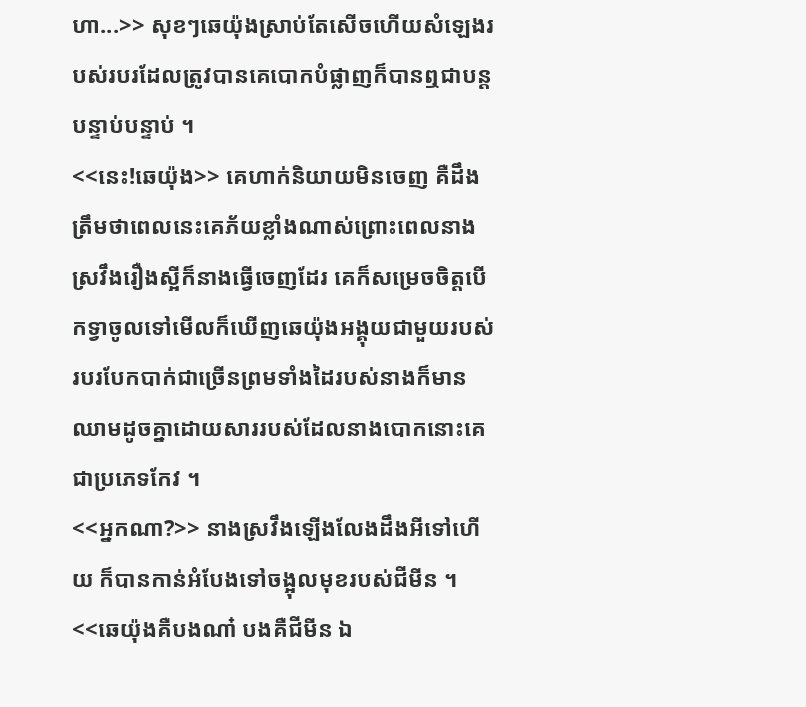ហា...>> សុខៗឆេយ៉ុងស្រាប់តែសើចហើយសំឡេងរបស់របរដែលត្រូវបានគេបោកបំផ្លាញក៏បានឮជាបន្តបន្ទាប់បន្ទាប់ ។
<<នេះ!ឆេយ៉ុង>> គេហាក់និយាយមិនចេញ គឺដឹងត្រឹមថាពេលនេះគេភ័យខ្លាំងណាស់ព្រោះពេលនាងស្រវឹងរឿងស្អីក៏នាងធ្វើចេញដែរ គេក៏សម្រេចចិត្តបើកទ្វាចូលទៅមើលក៏ឃើញឆេយ៉ុងអង្គុយជាមួយរបស់របរបែកបាក់ជាច្រើនព្រមទាំងដៃរបស់នាងក៏មានឈាមដូចគ្នាដោយសាររបស់ដែលនាងបោកនោះគេជាប្រភេទកែវ ។
<<អ្នកណា?>> នាងស្រវឹងឡើងលែងដឹងអីទៅហើយ ក៏បានកាន់អំបែងទៅចង្អុលមុខរបស់ជីមីន ។
<<ឆេយ៉ុងគឺបងណា៎ បងគឺជីមីន ឯ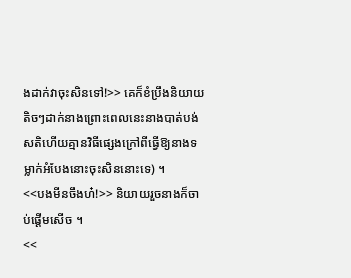ងដាក់វាចុះសិនទៅ!>> គេក៏ខំប្រឹងនិយាយតិចៗដាក់នាងព្រោះពេលនេះនាងបាត់បង់សតិហើយគ្មានវិធីផ្សេងក្រៅពីធ្វើឱ្យនាងទម្លាក់អំបែងនោះចុះសិននោះទេ) ។
<<បងមីនចឹងហ៎!>> និយាយរួចនាងក៏ចាប់ផ្ដើមសើច ។
<<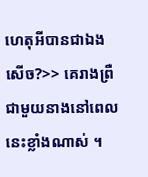ហេតុអីបានជាឯងសើច?>> គេរាងព្រឺជាមួយនាងនៅពេលនេះខ្លាំងណាស់ ។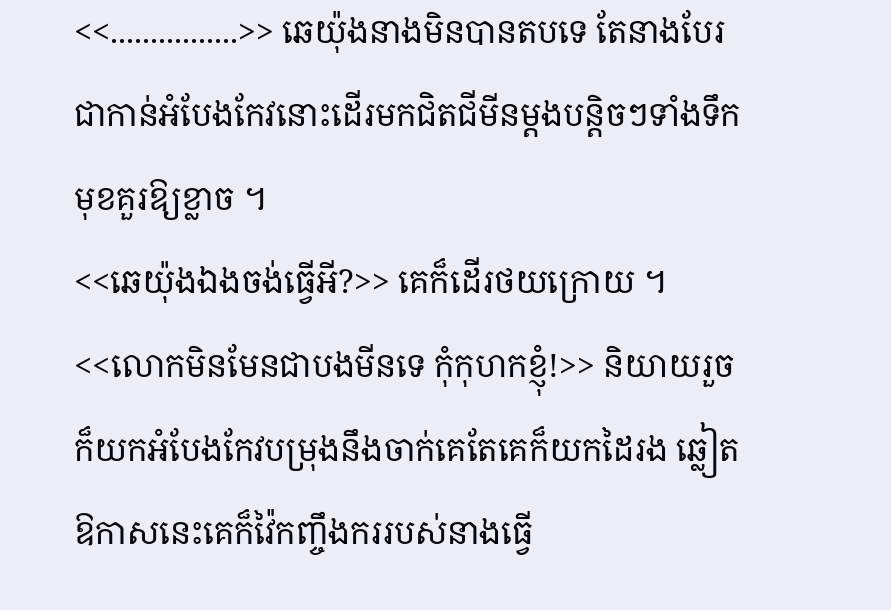<<................>> ឆេយ៉ុងនាងមិនបានតបទេ តែនាងបែរជាកាន់អំបែងកែវនោះដើរមកជិតជីមីនម្ដងបន្តិចៗទាំងទឹកមុខគួរឱ្យខ្លាច ។
<<ឆេយ៉ុងឯងចង់ធ្វើអី?>> គេក៏ដើរថយក្រោយ ។
<<លោកមិនមែនជាបងមីនទេ កុំកុហកខ្ញុំ!>> និយាយរួចក៏យកអំបែងកែវបម្រុងនឹងចាក់គេតែគេក៏យកដៃរង ឆ្លៀតឱកាសនេះគេក៏វ៉ៃកញ្ចឹងកររបស់នាងធ្វើ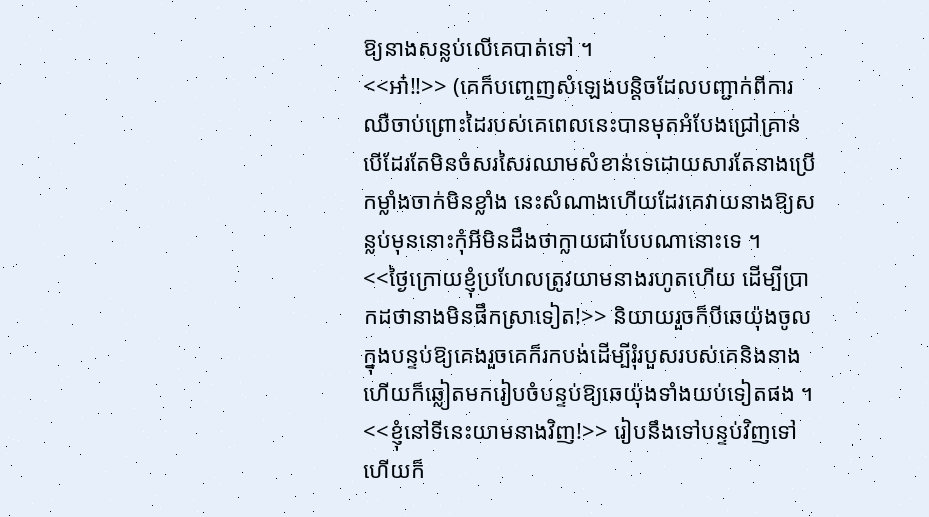ឱ្យនាងសន្លប់លើគេបាត់ទៅ ។
<<អា៎!!>> (គេក៏បញ្ចេញសំឡេងបន្តិចដែលបញ្ជាក់ពីការឈឺចាប់ព្រោះដៃរបស់គេពេលនេះបានមុតអំបែងជ្រៅគ្រាន់បើដែរតែមិនចំសរសៃរឈាមសំខាន់ទេដោយសារតែនាងប្រើកម្លាំងចាក់មិនខ្លាំង នេះសំណាងហើយដែរគេវាយនាងឱ្យសន្លប់មុននោះកុំអីមិនដឹងថាក្លាយជាបែបណានោះទេ ។
<<ថ្ងៃក្រោយខ្ញុំប្រហែលត្រូវយាមនាងរហូតហើយ ដើម្បីប្រាកដថានាងមិនផឹកស្រាទៀត!>> និយាយរួចក៏បីឆេយ៉ុងចូលក្នុងបន្ទប់ឱ្យគេងរួចគេក៏រកបង់ដើម្បីរុំរបួសរបស់គេនិងនាងហើយក៏ឆ្លៀតមករៀបចំបន្ទប់ឱ្យឆេយ៉ុងទាំងយប់ទៀតផង ។
<<ខ្ញុំនៅទីនេះយាមនាងវិញ!>> រៀបនឹងទៅបន្ទប់វិញទៅហើយក៏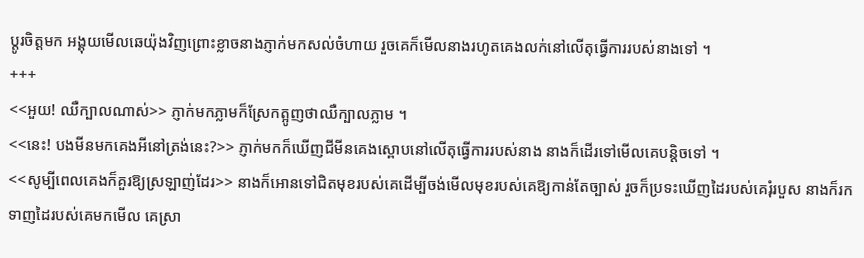ប្ដូរចិត្តមក អង្គុយមើលឆេយ៉ុងវិញព្រោះខ្លាចនាងភ្ញាក់មកសល់ចំហាយ រួចគេក៏មើលនាងរហូតគេងលក់នៅលើតុធ្វើការរបស់នាងទៅ ។
+++
<<អួយ! ឈឺក្បាលណាស់>> ភ្ញាក់មកភ្លាមក៏ស្រែកត្អូញថាឈឺក្បាលភ្លាម ។
<<នេះ! បងមីនមកគេងអីនៅត្រង់នេះ?>> ភ្ញាក់មកក៏ឃើញជីមីនគេងស្ពោបនៅលើតុធ្វើការរបស់នាង នាងក៏ដើរទៅមើលគេបន្តិចទៅ ។
<<សូម្បីពេលគេងក៏គួរឱ្យស្រឡាញ់ដែរ>> នាងក៏អោនទៅជិតមុខរបស់គេដើម្បីចង់មើលមុខរបស់គេឱ្យកាន់តែច្បាស់ រួចក៏ប្រទះឃើញដៃរបស់គេរុំរបួស នាងក៏រកទាញដៃរបស់គេមកមើល គេស្រា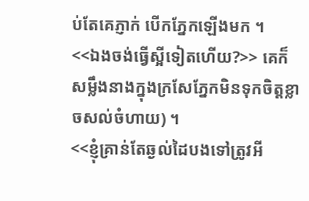ប់តែគេភ្ញាក់ បើកភ្នែកឡើងមក ។
<<ឯងចង់ធ្វើស្អីទៀតហើយ?>> គេក៏សម្លឹងនាងក្នុងក្រសែភ្នែកមិនទុកចិត្តខ្លាចសល់ចំហាយ) ។
<<ខ្ញុំគ្រាន់តែឆ្ងល់ដៃបងទៅត្រូវអី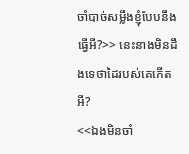ចាំបាច់សម្លឹងខ្ញុំបែបនឹងធ្វើអី?>> នេះនាងមិនដឹងទេថាដៃរបស់គេកើតអី?
<<ឯងមិនចាំ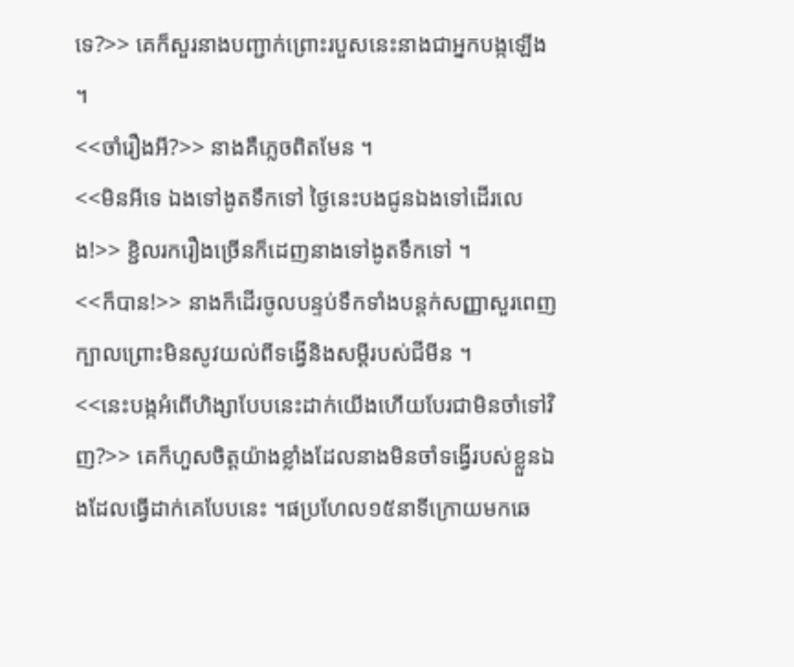ទេ?>> គេក៏សួរនាងបញ្ជាក់ព្រោះរបួសនេះនាងជាអ្នកបង្កឡើង ។
<<ចាំរឿងអី?>> នាងគឺភ្លេចពិតមែន ។
<<មិនអីទេ ឯងទៅងូតទឹកទៅ ថ្ងៃនេះបងជូនឯងទៅដើរលេង!>> ខ្ជិលរករឿងច្រើនក៏ដេញនាងទៅងូតទឹកទៅ ។
<<ក៏បាន!>> នាងក៏ដើរចូលបន្ទប់ទឹកទាំងបន្តក់សញ្ញាសួរពេញក្បាលព្រោះមិនសូវយល់ពីទង្វើនិងសម្ដីរបស់ជីមីន ។
<<នេះបង្កអំពើហិង្សាបែបនេះដាក់យើងហើយបែរជាមិនចាំទៅវិញ?>> គេក៏ហួសចិត្តយ៉ាងខ្លាំងដែលនាងមិនចាំទង្វើរបស់ខ្លួនឯងដែលធ្វើដាក់គេបែបនេះ ។ផប្រហែល១៥នាទីក្រោយមកឆេ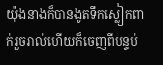យ៉ុងនាងក៏បានងូតទឹកស្លៀកពាក់រួចរាល់ហើយក៏ចេញពីបន្ទប់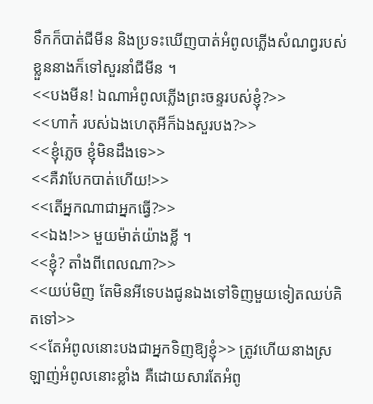ទឹកក៏បាត់ជីមីន និងប្រទះឃើញបាត់អំពូលភ្លើងសំណព្វរបស់ខ្លួននាងក៏ទៅសួរនាំជីមីន ។
<<បងមីន! ឯណាអំពូលភ្លើងព្រះចន្ទរបស់ខ្ញុំ?>>
<<ហាក៎ របស់ឯងហេតុអីក៏ឯងសួរបង?>>
<<ខ្ញុំភ្លេច ខ្ញុំមិនដឹងទេ>>
<<គឺវាបែកបាត់ហើយ!>>
<<តើអ្នកណាជាអ្នកធ្វើ?>>
<<ឯង!>> មួយម៉ាត់យ៉ាងខ្លី ។
<<ខ្ញុំ? តាំងពីពេលណា?>>
<<យប់មិញ តែមិនអីទេបងជូនឯងទៅទិញមួយទៀតឈប់គិតទៅ>>
<<តែអំពូលនោះបងជាអ្នកទិញឱ្យខ្ញុំ>> ត្រូវហើយនាងស្រឡាញ់អំពូលនោះខ្លាំង គឺដោយសារតែអំពូ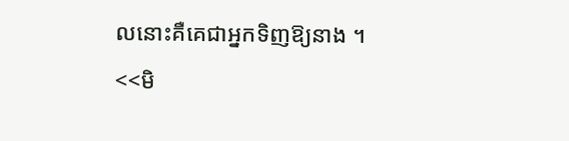លនោះគឺគេជាអ្នកទិញឱ្យនាង ។
<<មិ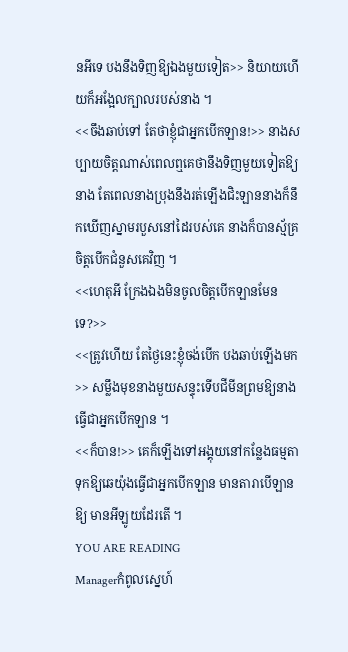នអីទេ បងនឹងទិញឱ្យឯងមួយទៀត>> និយាយហើយក៏អង្អែលក្បាលរបស់នាង ។
<<ចឹងឆាប់ទៅ តែថាខ្ញុំជាអ្នកបើកឡាន!>> នាងសប្បាយចិត្តណាស់ពេលឮគេថានឹងទិញមួយទៀតឱ្យនាង តែពេលនាងប្រុងនឹងរត់ឡើងជិះឡាននាងក៏នឹកឃើញស្នាមរបួសនៅដៃរបស់គេ នាងក៏បានស្ម័គ្រចិត្តបើកជំនួសគេវិញ ។
<<ហេតុអី ក្រែងឯងមិនចូលចិត្តបើកឡានមែនទេ?>>
<<ត្រូវហើយ តែថ្ងៃនេះខ្ញុំចង់បើក បងឆាប់ឡើងមក>> សម្លឹងមុខនាងមួយសន្ទុះទើបជីមីនព្រមឱ្យនាងធ្វើជាអ្នកបើកឡាន ។
<<ក៏បាន!>> គេក៏ឡើងទៅអង្គុយនៅកន្លែងធម្មតាទុកឱ្យឆេយ៉ុងធ្វើជាអ្នកបើកឡាន មានតារាបើឡានឱ្យ មានអីឡូយដែរតើ ។
YOU ARE READING
Managerកំពូលស្នេហ៍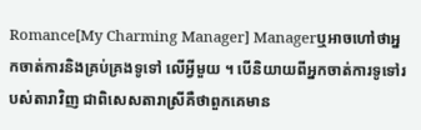Romance[My Charming Manager] Managerឬអាចហៅថាអ្នកចាត់ការនិងគ្រប់គ្រងទូទៅ លើអ្វីមួយ ។ បើនិយាយពីអ្នកចាត់ការទូទៅរបស់តារាវិញ ជាពិសេសតារាស្រីគឺថាពួកគេមាន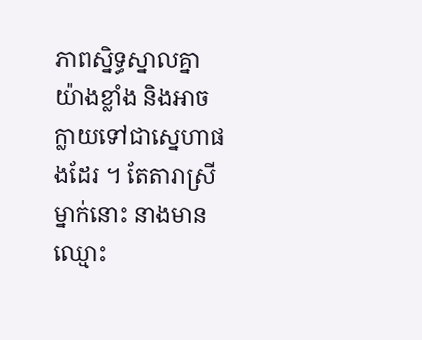ភាពស្និទ្ធស្នាលគ្នាយ៉ាងខ្លាំង និងអាចក្លាយទៅជាស្នេហាផងដែរ ។ តែតារាស្រីម្នាក់នោះ នាងមានឈ្មោះ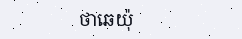ថាឆេយ៉ុ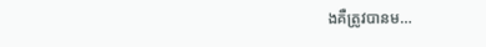ងគឺត្រូវបានម...